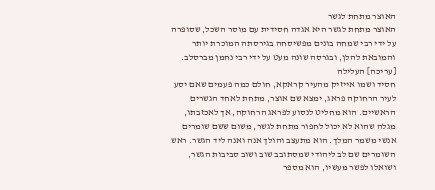האוצר מתחת לגשר
האוצר מתחת לגשר היא אגדה חסידית עם מוסר השכל, שסופרה על ידי רבי שמחה בונים מפשיסחה בגירסתה המוכרת יותר והמובאת להלן, ובגרסה שונה מעט על ידי רבי נחמן מברסלב.
[עריכה] העלילה
חסיד ושמו אייזיק מהעיר קראקא, חולם כמה פעמים שאם יסע לעיר הרחוקה פראג, ימצא שם אוצר, מתחת לאחד הגשרים הראשיים. הוא מחליט לנסוע לפראג הרחוקה, אך לאכזבתו, מגלה שהוא לא יכול לחפור מתחת לגשר, משום ששם שומרים אנשי משמר המלך. הוא מתעצב והולך אנה ואנה ליד הגשר. ראש השומרים שם לב ליהודי שמסתובב שוב ושוב סביבות הגשר, ושואלו לפשר מעשיו, הוא מספר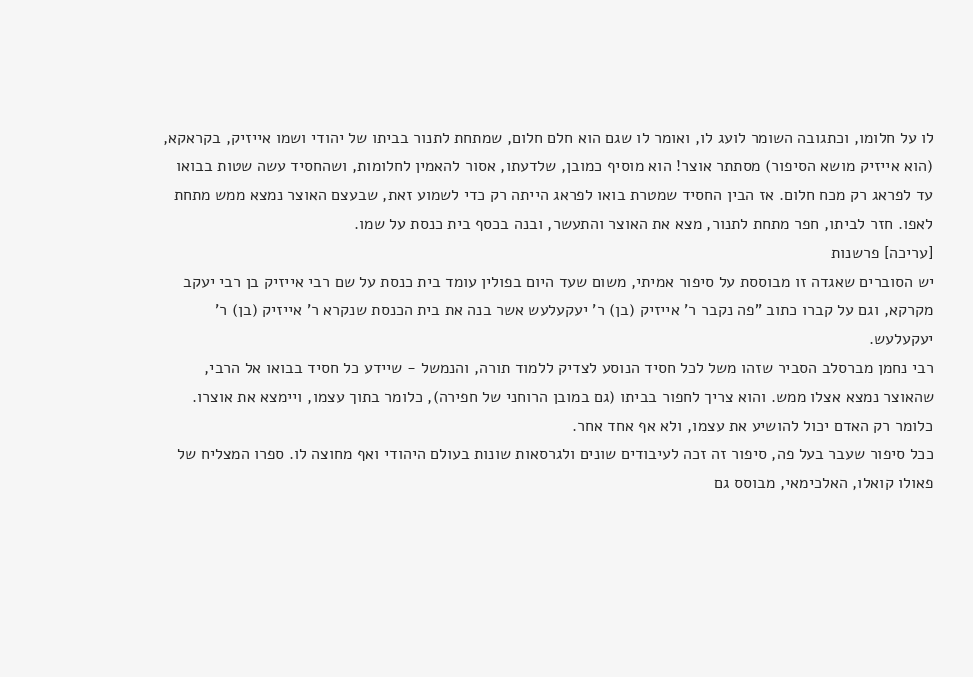לו על חלומו, וכתגובה השומר לועג לו, ואומר לו שגם הוא חלם חלום, שמתחת לתנור בביתו של יהודי ושמו אייזיק, בקראקא, (הוא אייזיק מושא הסיפור) מסתתר אוצר! הוא מוסיף כמובן, שלדעתו, אסור להאמין לחלומות, ושהחסיד עשה שטות בבואו עד לפראג רק מכח חלום. אז הבין החסיד שמטרת בואו לפראג הייתה רק כדי לשמוע זאת, שבעצם האוצר נמצא ממש מתחת לאפו. חזר לביתו, חפר מתחת לתנור, מצא את האוצר והתעשר, ובנה בכסף בית כנסת על שמו.
[עריכה] פרשנות
יש הסוברים שאגדה זו מבוססת על סיפור אמיתי, משום שעד היום בפולין עומד בית כנסת על שם רבי אייזיק בן רבי יעקב מקרקא, וגם על קברו כתוב "פה נקבר ר' אייזיק (בן) ר' יעקעלעש אשר בנה את בית הכנסת שנקרא ר' אייזיק (בן) ר' יעקעלעש.
רבי נחמן מברסלב הסביר שזהו משל לכל חסיד הנוסע לצדיק ללמוד תורה, והנמשל - שיידע כל חסיד בבואו אל הרבי, שהאוצר נמצא אצלו ממש. והוא צריך לחפור בביתו (גם במובן הרוחני של חפירה), כלומר בתוך עצמו, ויימצא את אוצרו. כלומר רק האדם יכול להושיע את עצמו, ולא אף אחד אחר.
ככל סיפור שעבר בעל פה, סיפור זה זכה לעיבודים שונים ולגרסאות שונות בעולם היהודי ואף מחוצה לו. ספרו המצליח של פאולו קואלו, האלכימאי, מבוסס גם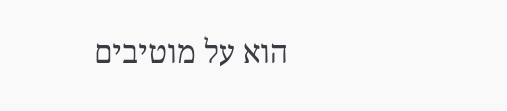הוא על מוטיבים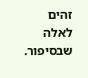זהים לאלה שבסיפור.